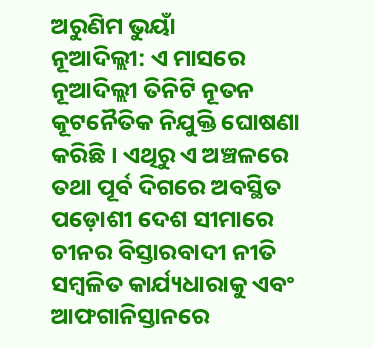ଅରୁଣିମ ଭୁୟାଁ
ନୂଆଦିଲ୍ଲୀ: ଏ ମାସରେ ନୂଆଦିଲ୍ଲୀ ତିନିଟି ନୂତନ କୂଟନୈତିକ ନିଯୁକ୍ତି ଘୋଷଣା କରିଛି । ଏଥିରୁ ଏ ଅଞ୍ଚଳରେ ତଥା ପୂର୍ବ ଦିଗରେ ଅବସ୍ଥିତ ପଡ଼ୋଶୀ ଦେଶ ସୀମାରେ ଚୀନର ବିସ୍ତାରବାଦୀ ନୀତି ସମ୍ବଳିତ କାର୍ଯ୍ୟଧାରାକୁ ଏବଂ ଆଫଗାନିସ୍ତାନରେ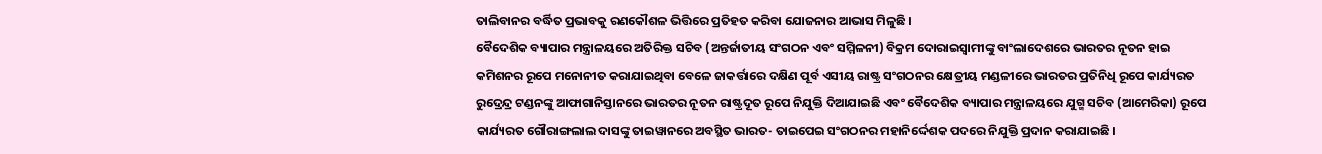ତାଲିବାନର ବର୍ଦ୍ଧିତ ପ୍ରଭାବକୁ ରଣକୌଶଳ ଭିତ୍ତିରେ ପ୍ରତିହତ କରିବା ଯୋଜନାର ଆଭାସ ମିଳୁଛି ।
ବୈଦେଶିକ ବ୍ୟାପାର ମନ୍ତ୍ରାଳୟରେ ଅତିରିକ୍ତ ସଚିବ (ଅନ୍ତର୍ଜାତୀୟ ସଂଗଠନ ଏବଂ ସମ୍ମିଳନୀ) ବିକ୍ରମ ଦୋରାଇସ୍ବାମୀଙ୍କୁ ବାଂଲାଦେଶରେ ଭାରତର ନୂତନ ହାଇ କମିଶନର ରୂପେ ମନୋନୀତ କରାଯାଇଥିବା ବେଳେ ଜାକର୍ତ୍ତାରେ ଦକ୍ଷିଣ ପୂର୍ବ ଏସୀୟ ରାଷ୍ଟ୍ର ସଂଗଠନର କ୍ଷେତ୍ରୀୟ ମଣ୍ଡଳୀରେ ଭାରତର ପ୍ରତିନିଧି ରୂପେ କାର୍ଯ୍ୟରତ ରୁଦ୍ରେନ୍ଦ୍ର ଟଣ୍ଡନଙ୍କୁ ଆଫାଗାନିସ୍ତାନରେ ଭାରତର ନୂତନ ରାଷ୍ଟ୍ରଦୂତ ରୂପେ ନିଯୁକ୍ତି ଦିଆଯାଇଛି ଏବଂ ବୈଦେଶିକ ବ୍ୟାପାର ମନ୍ତ୍ରାଳୟରେ ଯୁଗ୍ମ ସଚିବ (ଆମେରିକା) ରୂପେ କାର୍ଯ୍ୟରତ ଗୌରାଙ୍ଗଲାଲ ଦାସଙ୍କୁ ତାଇୱାନରେ ଅବସ୍ଥିତ ଭାରତ- ତାଇପେଇ ସଂଗଠନର ମହାନିର୍ଦ୍ଦେଶକ ପଦରେ ନିଯୁକ୍ତି ପ୍ରଦାନ କରାଯାଇଛି ।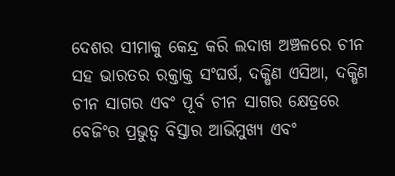ଦେଶର ସୀମାକୁ କେନ୍ଦ୍ର କରି ଲଦାଖ ଅଞ୍ଚଳରେ ଚୀନ ସହ ଭାରତର ରକ୍ତାକ୍ତ ସଂଘର୍ଷ, ଦକ୍ଷିଣ ଏସିଆ, ଦକ୍ଷିଣ ଚୀନ ସାଗର ଏବଂ ପୂର୍ବ ଚୀନ ସାଗର କ୍ଷେତ୍ରରେ ବେଜିଂର ପ୍ରଭୁତ୍ବ ବିସ୍ତାର ଆଭିମୁଖ୍ୟ ଏବଂ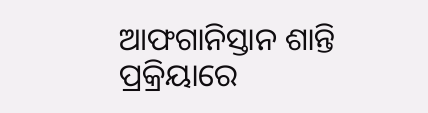ଆଫଗାନିସ୍ତାନ ଶାନ୍ତି ପ୍ରକ୍ରିୟାରେ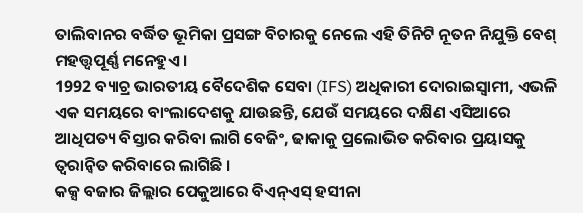ତାଲିବାନର ବର୍ଦ୍ଧିତ ଭୂମିକା ପ୍ରସଙ୍ଗ ବିଚାରକୁ ନେଲେ ଏହି ତିନିଟି ନୂତନ ନିଯୁକ୍ତି ବେଶ୍ ମହତ୍ତ୍ବପୂର୍ଣ୍ଣ ମନେହୁଏ ।
1992 ବ୍ୟାଚ୍ର ଭାରତୀୟ ବୈଦେଶିକ ସେବା (IFS) ଅଧିକାରୀ ଦୋରାଇସ୍ବାମୀ, ଏଭଳି ଏକ ସମୟରେ ବାଂଲାଦେଶକୁ ଯାଉଛନ୍ତି, ଯେଉଁ ସମୟରେ ଦକ୍ଷିଣ ଏସିଆରେ ଆଧିପତ୍ୟ ବିସ୍ତାର କରିବା ଲାଗି ବେଜିଂ, ଢାକାକୁ ପ୍ରଲୋଭିତ କରିବାର ପ୍ରୟାସକୁ ତ୍ବରାନ୍ବିତ କରିବାରେ ଲାଗିଛି ।
କକ୍ସ ବଜାର ଜିଲ୍ଲାର ପେକୁଆରେ ବିଏନ୍ଏସ୍ ହସୀନା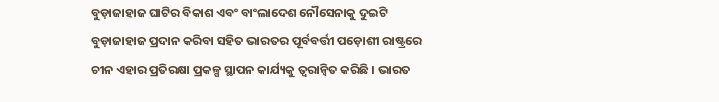ବୁଡ଼ାଜାହାଜ ଘାଟିର ବିକାଶ ଏବଂ ବାଂଲାଦେଶ ନୌସେନାକୁ ଦୁଇଟି ବୁଡ଼ାଜାହାଜ ପ୍ରଦାନ କରିବା ସହିତ ଭାରତର ପୂର୍ବବର୍ତ୍ତୀ ପଡ଼ୋଶୀ ରାଷ୍ଟ୍ରରେ ଚୀନ ଏହାର ପ୍ରତିରକ୍ଷା ପ୍ରକଳ୍ପ ସ୍ଥାପନ କାର୍ଯ୍ୟକୁ ତ୍ବରାନ୍ବିତ କରିଛି । ଭାରତ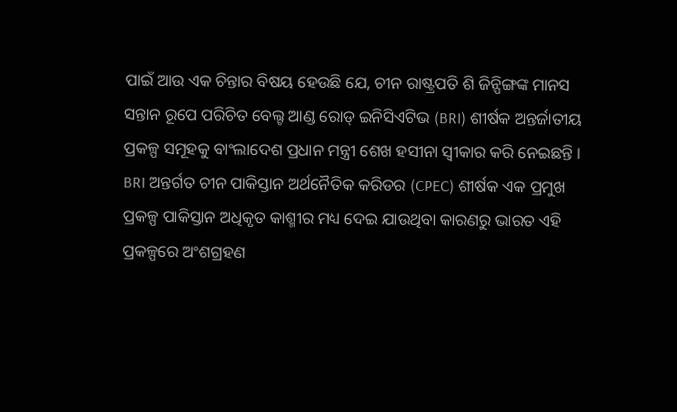ପାଇଁ ଆଉ ଏକ ଚିନ୍ତାର ବିଷୟ ହେଉଛି ଯେ, ଚୀନ ରାଷ୍ଟ୍ରପତି ଶି ଜିନ୍ପିଙ୍ଗଙ୍କ ମାନସ ସନ୍ତାନ ରୂପେ ପରିଚିତ ବେଲ୍ଟ ଆଣ୍ଡ ରୋଡ୍ ଇନିସିଏଟିଭ (BRI) ଶୀର୍ଷକ ଅନ୍ତର୍ଜାତୀୟ ପ୍ରକଳ୍ପ ସମୂହକୁ ବାଂଲାଦେଶ ପ୍ରଧାନ ମନ୍ତ୍ରୀ ଶେଖ ହସୀନା ସ୍ବୀକାର କରି ନେଇଛନ୍ତି ।
BRI ଅନ୍ତର୍ଗତ ଚୀନ ପାକିସ୍ତାନ ଅର୍ଥନୈତିକ କରିଡର (CPEC) ଶୀର୍ଷକ ଏକ ପ୍ରମୁଖ ପ୍ରକଳ୍ପ ପାକିସ୍ତାନ ଅଧିକୃତ କାଶ୍ମୀର ମଧ୍ୟ ଦେଇ ଯାଉଥିବା କାରଣରୁ ଭାରତ ଏହି ପ୍ରକଳ୍ପରେ ଅଂଶଗ୍ରହଣ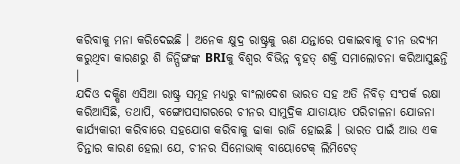କରିବାକୁ ମନା କରିଦେଇଛି । ଅନେକ କ୍ଷୁଦ୍ର ରାଷ୍ଟ୍ରକୁ ଋଣ ଯନ୍ତାରେ ପକାଇବାକୁ ଚୀନ ଉଦ୍ୟମ କରୁଥିବା କାରଣରୁ ଶି ଜିନ୍ପିଙ୍ଗଙ୍କ BRIକୁ ବିଶ୍ବର ବିଭିନ୍ନ ବୃହତ୍ ଶକ୍ତି ସମାଲୋଚନା କରିଆସୁଛନ୍ତି ।
ଯଦିଓ ଦକ୍ଷିଣ ଏସିଆ ରାଷ୍ଟ୍ର ସମୂହ ମଧ୍ୟରୁ ବାଂଲାଦେଶ ଭାରତ ସହ ଅତି ନିବିଡ଼ ସଂପର୍କ ରକ୍ଷା କରିଆସିଛି, ତଥାପି, ବଙ୍ଗୋପସାଗରରେ ଚୀନର ସାମୁଦ୍ରିକ ଯାତାୟାତ ପରିଚାଳନା ଯୋଜନା କାର୍ଯ୍ୟକାରୀ କରିବାରେ ସହଯୋଗ କରିବାକୁ ଢାକା ରାଜି ହୋଇଛି । ଭାରତ ପାଇଁ ଆଉ ଏକ ଚିନ୍ତାର କାରଣ ହେଲା ଯେ, ଚୀନର ସିନୋଭାକ୍ ବାୟୋଟେକ୍ ଲିମିଟେଡ୍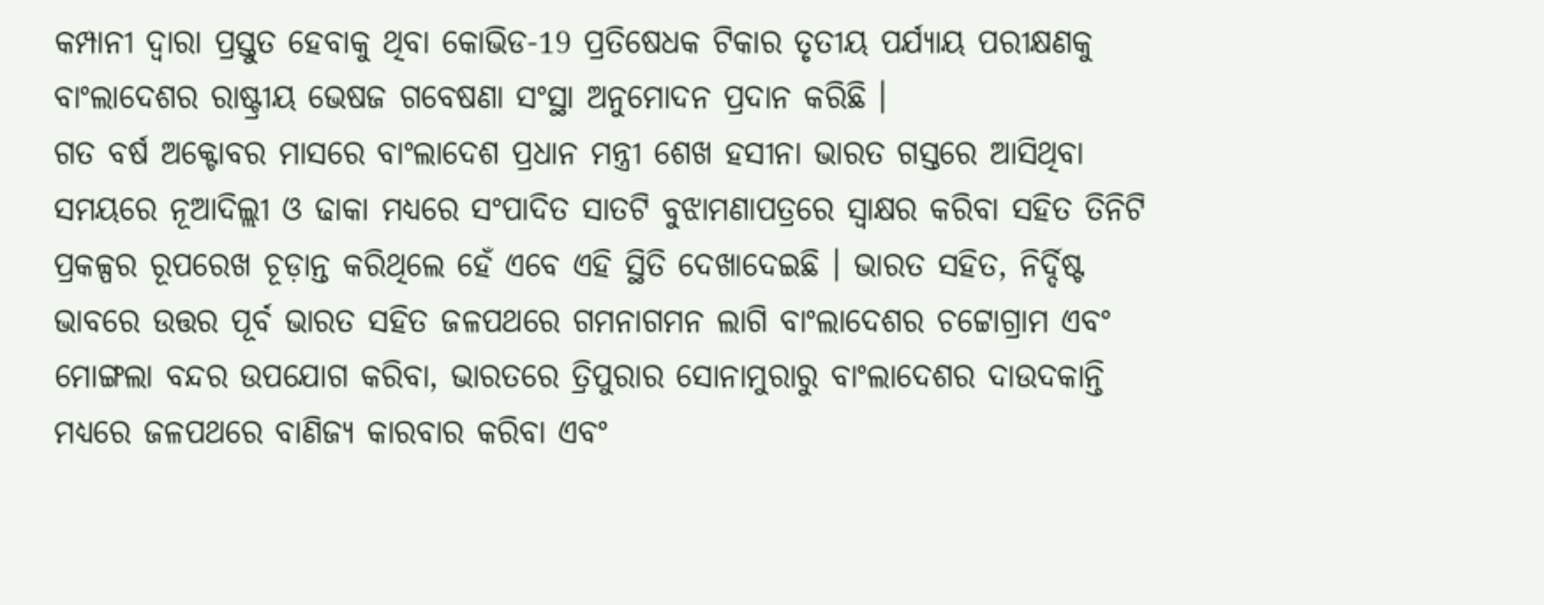କମ୍ପାନୀ ଦ୍ବାରା ପ୍ରସ୍ତୁତ ହେବାକୁ ଥିବା କୋଭିଡ-19 ପ୍ରତିଷେଧକ ଟିକାର ତୃତୀୟ ପର୍ଯ୍ୟାୟ ପରୀକ୍ଷଣକୁ ବାଂଲାଦେଶର ରାଷ୍ଟ୍ରୀୟ ଭେଷଜ ଗବେଷଣା ସଂସ୍ଥା ଅନୁମୋଦନ ପ୍ରଦାନ କରିଛି ।
ଗତ ବର୍ଷ ଅକ୍ଟୋବର ମାସରେ ବାଂଲାଦେଶ ପ୍ରଧାନ ମନ୍ତ୍ରୀ ଶେଖ ହସୀନା ଭାରତ ଗସ୍ତରେ ଆସିଥିବା ସମୟରେ ନୂଆଦିଲ୍ଲୀ ଓ ଢାକା ମଧ୍ୟରେ ସଂପାଦିତ ସାତଟି ବୁଝାମଣାପତ୍ରରେ ସ୍ବାକ୍ଷର କରିବା ସହିତ ତିନିଟି ପ୍ରକଳ୍ପର ରୂପରେଖ ଚୂଡ଼ାନ୍ତ କରିଥିଲେ ହେଁ ଏବେ ଏହି ସ୍ଥିତି ଦେଖାଦେଇଛି । ଭାରତ ସହିତ, ନିର୍ଦ୍ଦିଷ୍ଟ ଭାବରେ ଉତ୍ତର ପୂର୍ବ ଭାରତ ସହିତ ଜଳପଥରେ ଗମନାଗମନ ଲାଗି ବାଂଲାଦେଶର ଚଟ୍ଟୋଗ୍ରାମ ଏବଂ ମୋଙ୍ଗଲା ବନ୍ଦର ଉପଯୋଗ କରିବା, ଭାରତରେ ତ୍ରିପୁରାର ସୋନାମୁରାରୁ ବାଂଲାଦେଶର ଦାଉଦକାନ୍ତି ମଧ୍ୟରେ ଜଳପଥରେ ବାଣିଜ୍ୟ କାରବାର କରିବା ଏବଂ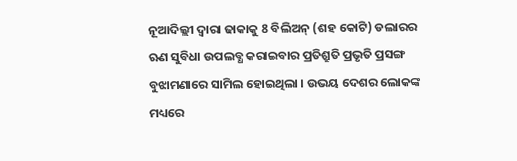ନୂଆଦିଲ୍ଲୀ ଦ୍ବାରା ଢାକାକୁ 8 ବିଲିଅନ୍ (ଶହ କୋଟି) ଡଲାରର ଋଣ ସୁବିଧା ଉପଲବ୍ଧ କରାଇବାର ପ୍ରତିଶ୍ରୁତି ପ୍ରଭୃତି ପ୍ରସଙ୍ଗ ବୁଝାମଣାରେ ସାମିଲ ହୋଇଥିଲା । ଉଭୟ ଦେଶର ଲୋକଙ୍କ ମଧ୍ୟରେ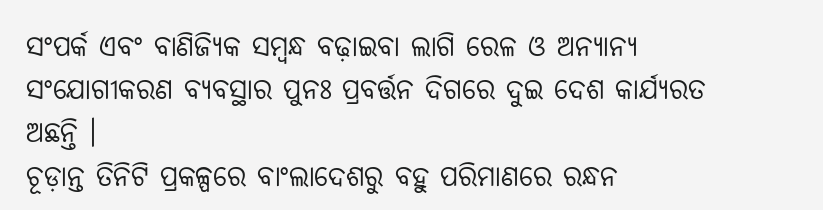ସଂପର୍କ ଏବଂ ବାଣିଜ୍ୟିକ ସମ୍ବନ୍ଧ ବଢ଼ାଇବା ଲାଗି ରେଳ ଓ ଅନ୍ୟାନ୍ୟ ସଂଯୋଗୀକରଣ ବ୍ୟବସ୍ଥାର ପୁନଃ ପ୍ରବର୍ତ୍ତନ ଦିଗରେ ଦୁଇ ଦେଶ କାର୍ଯ୍ୟରତ ଅଛନ୍ତି ।
ଚୂଡ଼ାନ୍ତ ତିନିଟି ପ୍ରକଳ୍ପରେ ବାଂଲାଦେଶରୁ ବହୁ ପରିମାଣରେ ରନ୍ଧନ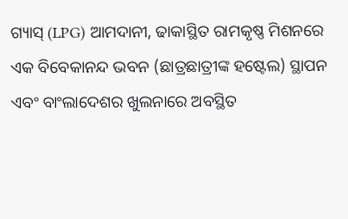ଗ୍ୟାସ୍ (LPG) ଆମଦାନୀ, ଢାକାସ୍ଥିତ ରାମକୃଷ୍ଣ ମିଶନରେ ଏକ ବିବେକାନନ୍ଦ ଭବନ (ଛାତ୍ରଛାତ୍ରୀଙ୍କ ହଷ୍ଟେଲ) ସ୍ଥାପନ ଏବଂ ବାଂଲାଦେଶର ଖୁଲନାରେ ଅବସ୍ଥିତ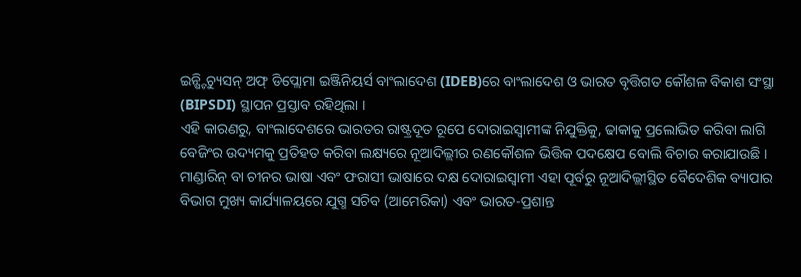ଇନ୍ଷ୍ଟିଚ୍ୟୁସନ୍ ଅଫ୍ ଡିପ୍ଲୋମା ଇଞ୍ଜିନିୟର୍ସ ବାଂଲାଦେଶ (IDEB)ରେ ବାଂଲାଦେଶ ଓ ଭାରତ ବୃତ୍ତିଗତ କୌଶଳ ବିକାଶ ସଂସ୍ଥା (BIPSDI) ସ୍ଥାପନ ପ୍ରସ୍ତାବ ରହିଥିଲା ।
ଏହି କାରଣରୁ, ବାଂଲାଦେଶରେ ଭାରତର ରାଷ୍ଟ୍ରଦୂତ ରୂପେ ଦୋରାଇସ୍ବାମୀଙ୍କ ନିଯୁକ୍ତିକୁ, ଢାକାକୁ ପ୍ରଲୋଭିତ କରିବା ଲାଗି ବେଜିଂର ଉଦ୍ୟମକୁ ପ୍ରତିହତ କରିବା ଲକ୍ଷ୍ୟରେ ନୂଆଦିଲ୍ଲୀର ରଣକୌଶଳ ଭିତ୍ତିକ ପଦକ୍ଷେପ ବୋଲି ବିଚାର କରାଯାଉଛି । ମାଣ୍ଡାରିନ୍ ବା ଚୀନର ଭାଷା ଏବଂ ଫରାସୀ ଭାଷାରେ ଦକ୍ଷ ଦୋରାଇସ୍ବାମୀ ଏହା ପୂର୍ବରୁ ନୂଆଦିଲ୍ଲୀସ୍ଥିତ ବୈଦେଶିକ ବ୍ୟାପାର ବିଭାଗ ମୁଖ୍ୟ କାର୍ଯ୍ୟାଳୟରେ ଯୁଗ୍ମ ସଚିବ (ଆମେରିକା) ଏବଂ ଭାରତ-ପ୍ରଶାନ୍ତ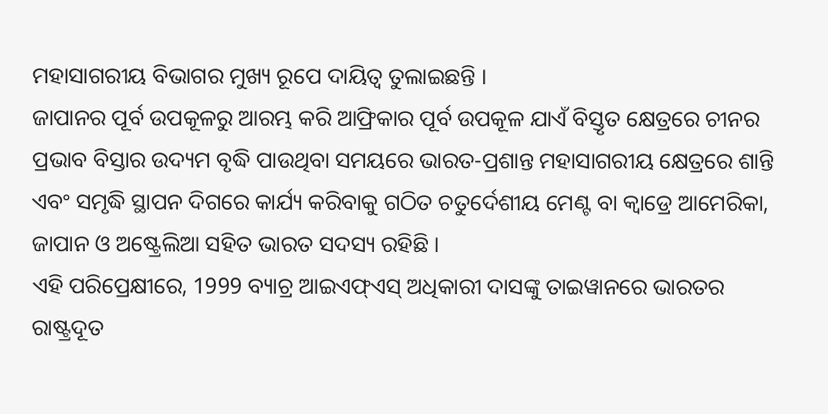ମହାସାଗରୀୟ ବିଭାଗର ମୁଖ୍ୟ ରୂପେ ଦାୟିତ୍ବ ତୁଲାଇଛନ୍ତି ।
ଜାପାନର ପୂର୍ବ ଉପକୂଳରୁ ଆରମ୍ଭ କରି ଆଫ୍ରିକାର ପୂର୍ବ ଉପକୂଳ ଯାଏଁ ବିସ୍ତୃତ କ୍ଷେତ୍ରରେ ଚୀନର ପ୍ରଭାବ ବିସ୍ତାର ଉଦ୍ୟମ ବୃଦ୍ଧି ପାଉଥିବା ସମୟରେ ଭାରତ-ପ୍ରଶାନ୍ତ ମହାସାଗରୀୟ କ୍ଷେତ୍ରରେ ଶାନ୍ତି ଏବଂ ସମୃଦ୍ଧି ସ୍ଥାପନ ଦିଗରେ କାର୍ଯ୍ୟ କରିବାକୁ ଗଠିତ ଚତୁର୍ଦେଶୀୟ ମେଣ୍ଟ ବା କ୍ବାଡ୍ରେ ଆମେରିକା, ଜାପାନ ଓ ଅଷ୍ଟ୍ରେଲିଆ ସହିତ ଭାରତ ସଦସ୍ୟ ରହିଛି ।
ଏହି ପରିପ୍ରେକ୍ଷୀରେ, 1999 ବ୍ୟାଚ୍ର ଆଇଏଫ୍ଏସ୍ ଅଧିକାରୀ ଦାସଙ୍କୁ ତାଇୱାନରେ ଭାରତର ରାଷ୍ଟ୍ରଦୂତ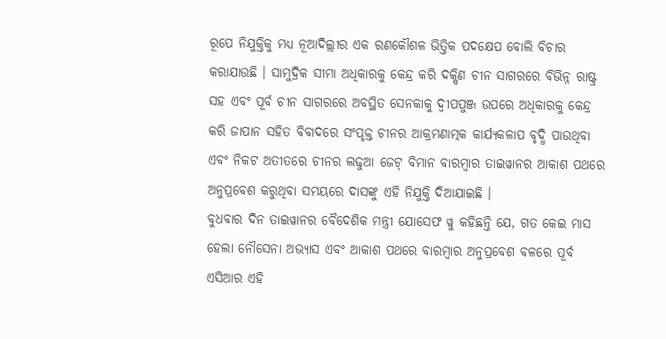ରୂପେ ନିଯୁକ୍ତିକୁ ମଧ୍ୟ ନୂଆଦିଲ୍ଲୀର ଏକ ରଣକୌଶଳ ଭିତ୍ତିକ ପଦକ୍ଷେପ ବୋଲି ବିଚାର କରାଯାଉଛି । ସାମୁଦ୍ରିକ ସୀମା ଅଧିକାରକୁ କେନ୍ଦ୍ର କରି ଦକ୍ଷିଣ ଚୀନ ସାଗରରେ ବିଭିନ୍ନ ରାଷ୍ଟ୍ର ସହ ଏବଂ ପୂର୍ବ ଚୀନ ସାଗରରେ ଅବସ୍ଥିତ ସେନକାକୁ ଦ୍ବୀପପୁଞ୍ଜ ଉପରେ ଅଧିକାରକୁ କେନ୍ଦ୍ର କରି ଜାପାନ ସହିତ ବିବାଦରେ ସଂପୃକ୍ତ ଚୀନର ଆକ୍ରମଣାତ୍ମକ କାର୍ଯ୍ୟକଳାପ ବୃଦ୍ଧି ପାଉଥିବା ଏବଂ ନିକଟ ଅତୀତରେ ଚୀନର ଲଢୁଆ ଜେଟ୍ ବିମାନ ବାରମ୍ବାର ତାଇୱାନର ଆକାଶ ପଥରେ ଅନୁପ୍ରବେଶ କରୁଥିବା ସମୟରେ ଦାସଙ୍କୁ ଏହି ନିଯୁକ୍ତି ଦିଆଯାଇଛି ।
ବୁଧବାର ଦିନ ତାଇୱାନର ବୈଦେଶିକ ମନ୍ତ୍ରୀ ଯୋସେଫ ୱୁ କହିଛନ୍ତି ଯେ, ଗତ କେଇ ମାସ ହେଲା ନୌସେନା ଅଭ୍ୟାସ ଏବଂ ଆକାଶ ପଥରେ ବାରମ୍ବାର ଅନୁପ୍ରବେଶ ବଳରେ ପୂର୍ବ ଏସିଆର ଏହି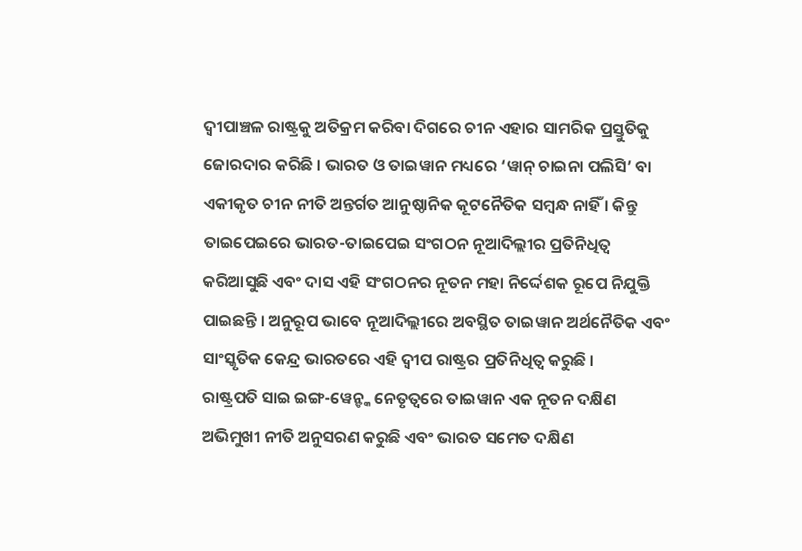ଦ୍ବୀପାଞ୍ଚଳ ରାଷ୍ଟ୍ରକୁ ଅତିକ୍ରମ କରିବା ଦିଗରେ ଚୀନ ଏହାର ସାମରିକ ପ୍ରସ୍ତୁତିକୁ ଜୋରଦାର କରିଛି । ଭାରତ ଓ ତାଇୱାନ ମଧ୍ୟରେ ‘ୱାନ୍ ଚାଇନା ପଲିସି’ ବା ଏକୀକୃତ ଚୀନ ନୀତି ଅନ୍ତର୍ଗତ ଆନୁଷ୍ଠାନିକ କୂଟନୈତିକ ସମ୍ବନ୍ଧ ନାହିଁ । କିନ୍ତୁ ତାଇପେଇରେ ଭାରତ-ତାଇପେଇ ସଂଗଠନ ନୂଆଦିଲ୍ଲୀର ପ୍ରତିନିଧିତ୍ବ କରିଆସୁଛି ଏବଂ ଦାସ ଏହି ସଂଗଠନର ନୂତନ ମହା ନିର୍ଦ୍ଦେଶକ ରୂପେ ନିଯୁକ୍ତି ପାଇଛନ୍ତି । ଅନୁରୂପ ଭାବେ ନୂଆଦିଲ୍ଲୀରେ ଅବସ୍ଥିତ ତାଇୱାନ ଅର୍ଥନୈତିକ ଏବଂ ସାଂସ୍କୃତିକ କେନ୍ଦ୍ର ଭାରତରେ ଏହି ଦ୍ବୀପ ରାଷ୍ଟ୍ରର ପ୍ରତିନିଧିତ୍ବ କରୁଛି ।
ରାଷ୍ଟ୍ରପତି ସାଇ ଇଙ୍ଗ-ୱେନ୍ଙ୍କ ନେତୃତ୍ବରେ ତାଇୱାନ ଏକ ନୂତନ ଦକ୍ଷିଣ ଅଭିମୁଖୀ ନୀତି ଅନୁସରଣ କରୁଛି ଏବଂ ଭାରତ ସମେତ ଦକ୍ଷିଣ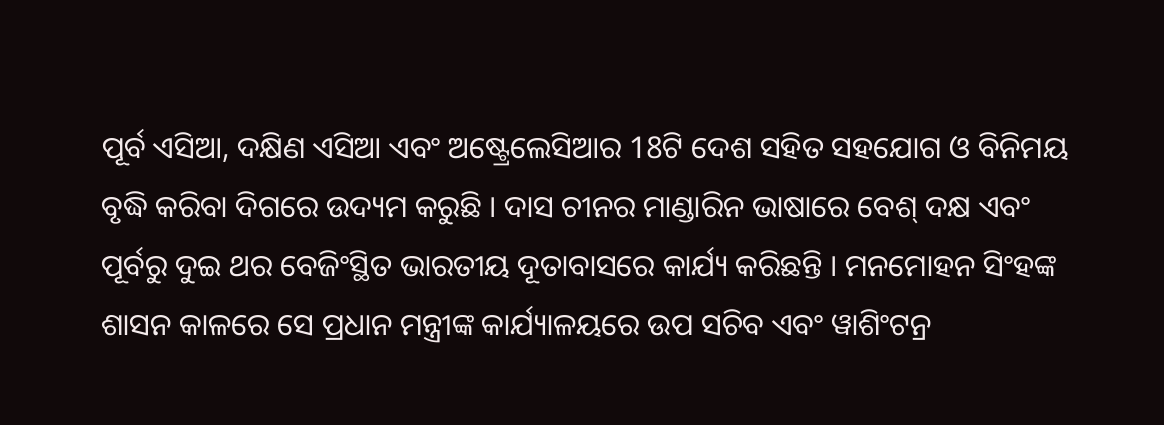ପୂର୍ବ ଏସିଆ, ଦକ୍ଷିଣ ଏସିଆ ଏବଂ ଅଷ୍ଟ୍ରେଲେସିଆର 18ଟି ଦେଶ ସହିତ ସହଯୋଗ ଓ ବିନିମୟ ବୃଦ୍ଧି କରିବା ଦିଗରେ ଉଦ୍ୟମ କରୁଛି । ଦାସ ଚୀନର ମାଣ୍ଡାରିନ ଭାଷାରେ ବେଶ୍ ଦକ୍ଷ ଏବଂ ପୂର୍ବରୁ ଦୁଇ ଥର ବେଜିଂସ୍ଥିତ ଭାରତୀୟ ଦୂତାବାସରେ କାର୍ଯ୍ୟ କରିଛନ୍ତି । ମନମୋହନ ସିଂହଙ୍କ ଶାସନ କାଳରେ ସେ ପ୍ରଧାନ ମନ୍ତ୍ରୀଙ୍କ କାର୍ଯ୍ୟାଳୟରେ ଉପ ସଚିବ ଏବଂ ୱାଶିଂଟନ୍ର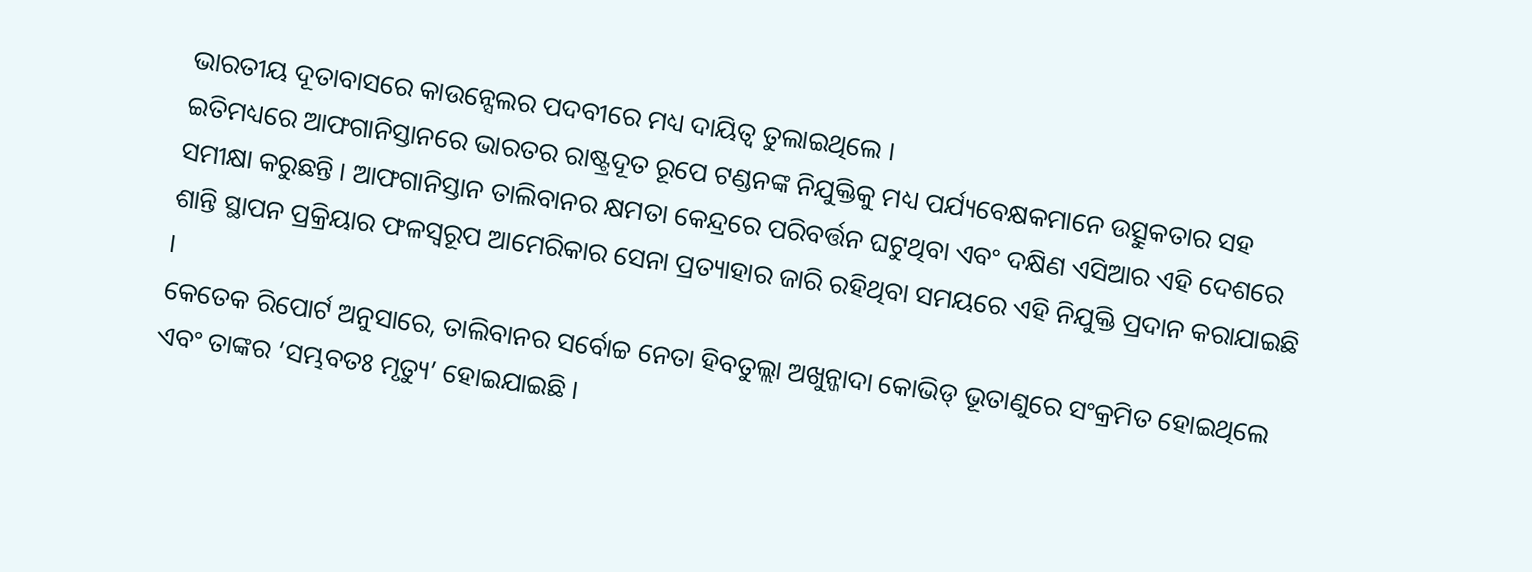ଭାରତୀୟ ଦୂତାବାସରେ କାଉନ୍ସେଲର ପଦବୀରେ ମଧ୍ୟ ଦାୟିତ୍ବ ତୁଲାଇଥିଲେ ।
ଇତିମଧ୍ୟରେ ଆଫଗାନିସ୍ତାନରେ ଭାରତର ରାଷ୍ଟ୍ରଦୂତ ରୂପେ ଟଣ୍ଡନଙ୍କ ନିଯୁକ୍ତିକୁ ମଧ୍ୟ ପର୍ଯ୍ୟବେକ୍ଷକମାନେ ଉତ୍ସୁକତାର ସହ ସମୀକ୍ଷା କରୁଛନ୍ତି । ଆଫଗାନିସ୍ତାନ ତାଲିବାନର କ୍ଷମତା କେନ୍ଦ୍ରରେ ପରିବର୍ତ୍ତନ ଘଟୁଥିବା ଏବଂ ଦକ୍ଷିଣ ଏସିଆର ଏହି ଦେଶରେ ଶାନ୍ତି ସ୍ଥାପନ ପ୍ରକ୍ରିୟାର ଫଳସ୍ବରୂପ ଆମେରିକାର ସେନା ପ୍ରତ୍ୟାହାର ଜାରି ରହିଥିବା ସମୟରେ ଏହି ନିଯୁକ୍ତି ପ୍ରଦାନ କରାଯାଇଛି ।
କେତେକ ରିପୋର୍ଟ ଅନୁସାରେ, ତାଲିବାନର ସର୍ବୋଚ୍ଚ ନେତା ହିବତୁଲ୍ଲା ଅଖୁନ୍ଜାଦା କୋଭିଡ୍ ଭୂତାଣୁରେ ସଂକ୍ରମିତ ହୋଇଥିଲେ ଏବଂ ତାଙ୍କର ‘ସମ୍ଭବତଃ ମୃତ୍ୟୁ’ ହୋଇଯାଇଛି ।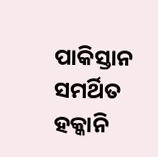ପାକିସ୍ତାନ ସମର୍ଥିତ ହକ୍କାନି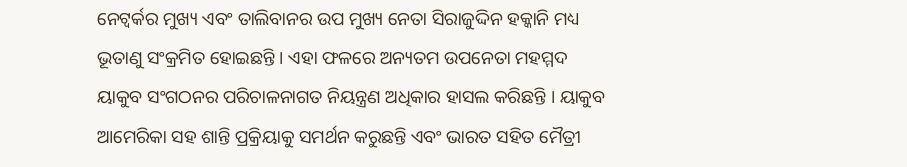ନେଟ୍ୱର୍କର ମୁଖ୍ୟ ଏବଂ ତାଲିବାନର ଉପ ମୁଖ୍ୟ ନେତା ସିରାଜୁଦ୍ଦିନ ହକ୍କାନି ମଧ୍ୟ ଭୂତାଣୁ ସଂକ୍ରମିତ ହୋଇଛନ୍ତି । ଏହା ଫଳରେ ଅନ୍ୟତମ ଉପନେତା ମହମ୍ମଦ ୟାକୁବ ସଂଗଠନର ପରିଚାଳନାଗତ ନିୟନ୍ତ୍ରଣ ଅଧିକାର ହାସଲ କରିଛନ୍ତି । ୟାକୁବ ଆମେରିକା ସହ ଶାନ୍ତି ପ୍ରକ୍ରିୟାକୁ ସମର୍ଥନ କରୁଛନ୍ତି ଏବଂ ଭାରତ ସହିତ ମୈତ୍ରୀ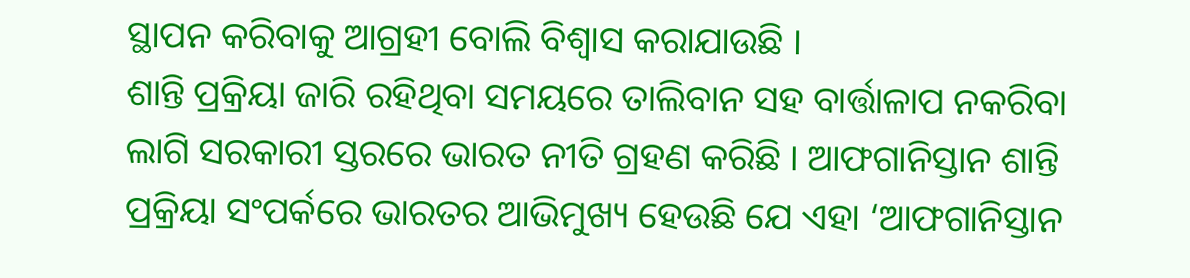ସ୍ଥାପନ କରିବାକୁ ଆଗ୍ରହୀ ବୋଲି ବିଶ୍ବାସ କରାଯାଉଛି ।
ଶାନ୍ତି ପ୍ରକ୍ରିୟା ଜାରି ରହିଥିବା ସମୟରେ ତାଲିବାନ ସହ ବାର୍ତ୍ତାଳାପ ନକରିବା ଲାଗି ସରକାରୀ ସ୍ତରରେ ଭାରତ ନୀତି ଗ୍ରହଣ କରିଛି । ଆଫଗାନିସ୍ତାନ ଶାନ୍ତି ପ୍ରକ୍ରିୟା ସଂପର୍କରେ ଭାରତର ଆଭିମୁଖ୍ୟ ହେଉଛି ଯେ ଏହା ‘ଆଫଗାନିସ୍ତାନ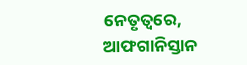ନେତୃତ୍ବରେ, ଆଫଗାନିସ୍ତାନ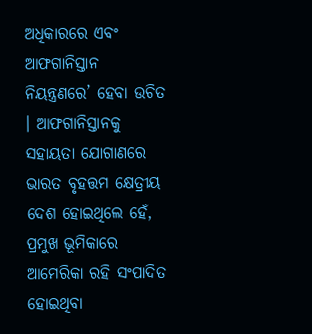ଅଧିକାରରେ ଏବଂ ଆଫଗାନିସ୍ତାନ ନିୟନ୍ତ୍ରଣରେ’ ହେବା ଉଚିତ । ଆଫଗାନିସ୍ତାନକୁ ସହାୟତା ଯୋଗାଣରେ ଭାରତ ବୃହତ୍ତମ କ୍ଷେତ୍ରୀୟ ଦେଶ ହୋଇଥିଲେ ହେଁ, ପ୍ରମୁଖ ଭୂମିକାରେ ଆମେରିକା ରହି ସଂପାଦିତ ହୋଇଥିବା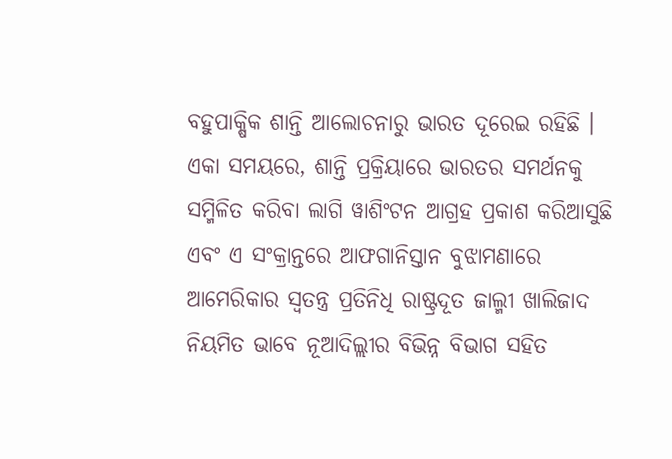ବହୁପାକ୍ଷିକ ଶାନ୍ତି ଆଲୋଚନାରୁ ଭାରତ ଦୂରେଇ ରହିଛି । ଏକା ସମୟରେ, ଶାନ୍ତି ପ୍ରକ୍ରିୟାରେ ଭାରତର ସମର୍ଥନକୁ ସମ୍ମିଳିତ କରିବା ଲାଗି ୱାଶିଂଟନ ଆଗ୍ରହ ପ୍ରକାଶ କରିଆସୁଛି ଏବଂ ଏ ସଂକ୍ରାନ୍ତରେ ଆଫଗାନିସ୍ତାନ ବୁଝାମଣାରେ ଆମେରିକାର ସ୍ବତନ୍ତ୍ର ପ୍ରତିନିଧି ରାଷ୍ଟ୍ରଦୂତ ଜାଲ୍ମୀ ଖାଲିଜାଦ ନିୟମିତ ଭାବେ ନୂଆଦିଲ୍ଲୀର ବିଭିନ୍ନ ବିଭାଗ ସହିତ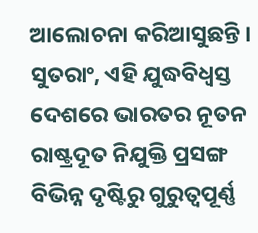ଆଲୋଚନା କରିଆସୁଛନ୍ତି ।
ସୁତରାଂ, ଏହି ଯୁଦ୍ଧବିଧ୍ବସ୍ତ ଦେଶରେ ଭାରତର ନୂତନ ରାଷ୍ଟ୍ରଦୂତ ନିଯୁକ୍ତି ପ୍ରସଙ୍ଗ ବିଭିନ୍ନ ଦୃଷ୍ଟିରୁ ଗୁରୁତ୍ବପୂର୍ଣ୍ଣ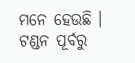ମନେ ହେଉଛି । ଟଣ୍ଡନ ପୂର୍ବରୁ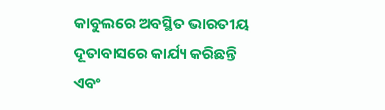କାବୁଲରେ ଅବସ୍ଥିତ ଭାରତୀୟ ଦୂତାବାସରେ କାର୍ଯ୍ୟ କରିଛନ୍ତି ଏବଂ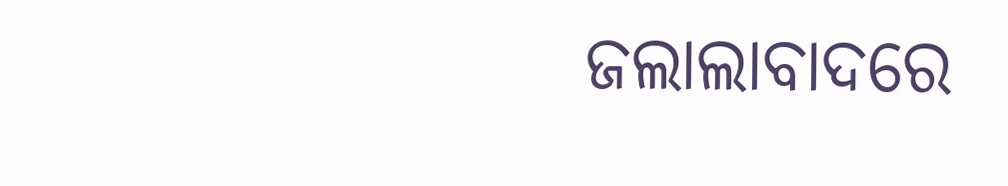ଜଲାଲାବାଦରେ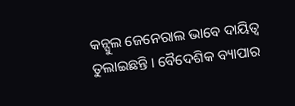କନ୍ସୁଲ ଜେନେରାଲ ଭାବେ ଦାୟିତ୍ବ ତୁଲାଇଛନ୍ତି । ବୈଦେଶିକ ବ୍ୟାପାର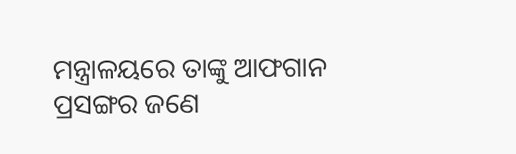ମନ୍ତ୍ରାଳୟରେ ତାଙ୍କୁ ଆଫଗାନ ପ୍ରସଙ୍ଗର ଜଣେ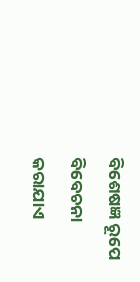ବିଶେଷଜ୍ଞ ରୂପେ ବିବେଚନା କରାଯାଏ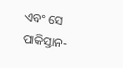ଏବଂ ସେ ପାକିସ୍ତାନ-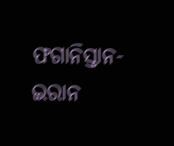ଫଗାନିସ୍ତାନ-ଇରାନ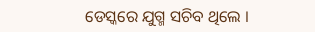ଡେସ୍କରେ ଯୁଗ୍ମ ସଚିବ ଥିଲେ ।